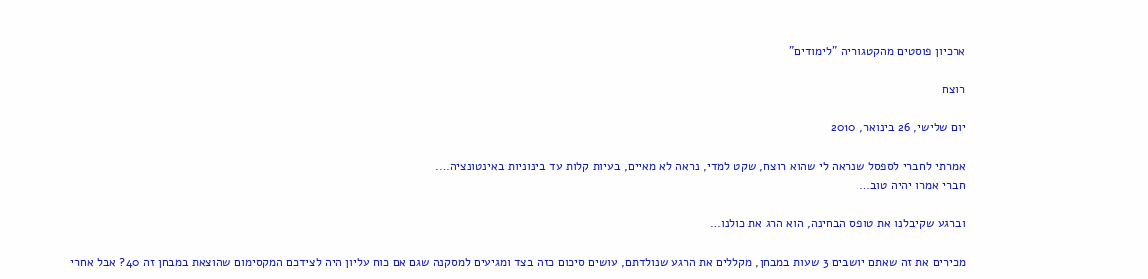ארכיון פוסטים מהקטגוריה "לימודים"

רוצח

יום שלישי, 26 בינואר, 2010

אמרתי לחברי לספסל שנראה לי שהוא רוצח, שקט למדי, נראה לא מאיים, בעיות קלות עד בינוניות באינטונציה….
חברי אמרו יהיה טוב…

וברגע שקיבלנו את טופס הבחינה, הוא הרג את כולנו…

מכירים את זה שאתם יושבים 3 שעות במבחן, מקללים את הרגע שנולדתם, עושים סיכום כזה בצד ומגיעים למסקנה שגם אם כוח עליון היה לצידכם המקסימום שהוצאת במבחן זה 40? אבל אחרי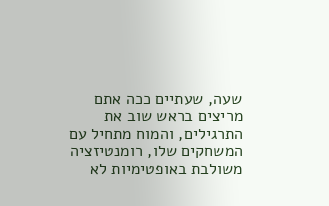שעה, שעתיים ככה אתם מריצים בראש שוב את התרגילים, והמוח מתחיל עם המשחקים שלו, רומנטיזציה משולבת באופטימיות לא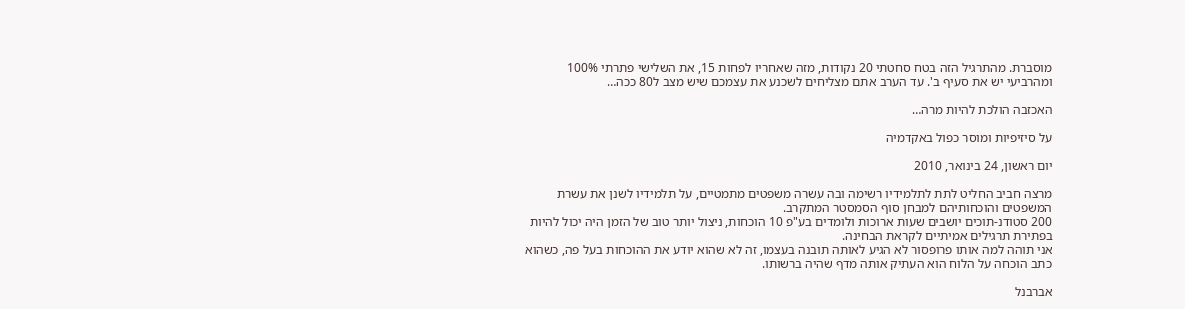מוסברת. מהתרגיל הזה בטח סחטתי 20 נקודות, מזה שאחריו לפחות 15, את השלישי פתרתי 100% ומהרביעי יש את סעיף ב'. עד הערב אתם מצליחים לשכנע את עצמכם שיש מצב ל80 ככה…

האכזבה הולכת להיות מרה…

על סיזיפיות ומוסר כפול באקדמיה

יום ראשון, 24 בינואר, 2010

מרצה חביב החליט לתת לתלמידיו רשימה ובה עשרה משפטים מתמטיים, על תלמידיו לשנן את עשרת המשפטים והוכחותיהם למבחן סוף הסמסטר המתקרב.
200 סטודנ-תוכים יושבים שעות ארוכות ולומדים בע"פ 10 הוכחות, ניצול יותר טוב של הזמן היה יכול להיות בפתירת תרגילים אמיתיים לקראת הבחינה.
אני תוהה למה אותו פרופסור לא הגיע לאותה תובנה בעצמו, זה לא שהוא יודע את ההוכחות בעל פה, כשהוא כתב הוכחה על הלוח הוא העתיק אותה מדף שהיה ברשותו.

אברבנל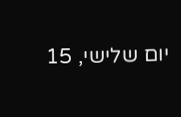יום שלישי, 15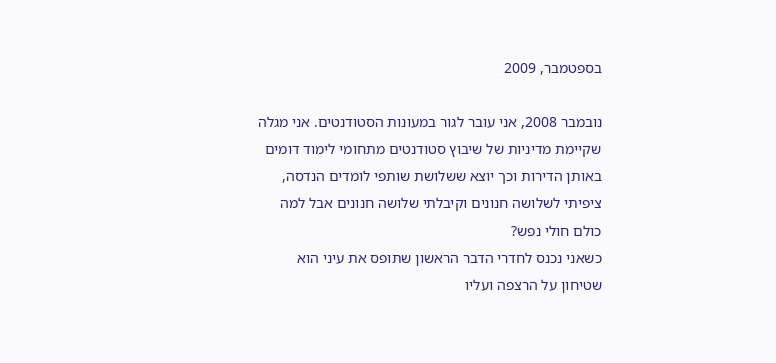בספטמבר, 2009

נובמבר 2008, אני עובר לגור במעונות הסטודנטים. אני מגלה שקיימת מדיניות של שיבוץ סטודנטים מתחומי לימוד דומים באותן הדירות וכך יוצא ששלושת שותפי לומדים הנדסה, ציפיתי לשלושה חנונים וקיבלתי שלושה חנונים אבל למה כולם חולי נפש?
כשאני נכנס לחדרי הדבר הראשון שתופס את עיני הוא שטיחון על הרצפה ועליו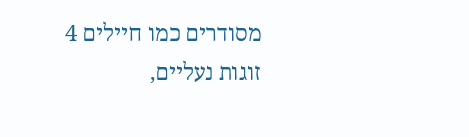מסודרים כמו חיילים 4 זוגות נעליים,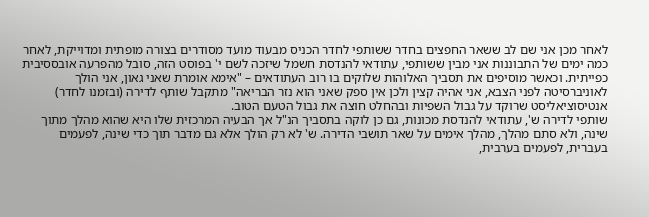לאחר מכן אני שם לב ששאר החפצים בחדר ששותפי לחדר הכניס מבעוד מועד מסודרים בצורה מופתית ומדוייקת, לאחר כמה ימים של התבוננות אני מבין ששותפי, עתודאי להנדסת חשמל שיזכה לשם י' בפוסט הזה, סובל מהפרעה אובססיבית כפייתית. וכאשר מוסיפים את תסביך האלוהות שלוקים בו רוב העתודאים – "אימא אומרת שאני גאון, אני הולך לאוניברסיטה לפני הצבא, אני אהיה קצין ולכן אין ספק שאני הוא נזר הבריאה" מתקבל שותף לדירה (ובזמנו לחדר) אנטיסוציאליסט שרוקד על גבול השפיות ובהחלט חוצה את גבול הטעם הטוב.
שותפי לדירה ש', עתודאי להנדסת מכונות, גם כן לוקה בתסביך הנ"ל אך הבעיה המרכזית שלו היא שהוא מהלך מתוך שינה, ולא סתם מהלך, מהלך אימים על שאר תושבי הדירה. ש' לא רק הולך אלא גם מדבר תוך כדי שינה, לפעמים בעברית, לפעמים בערבית,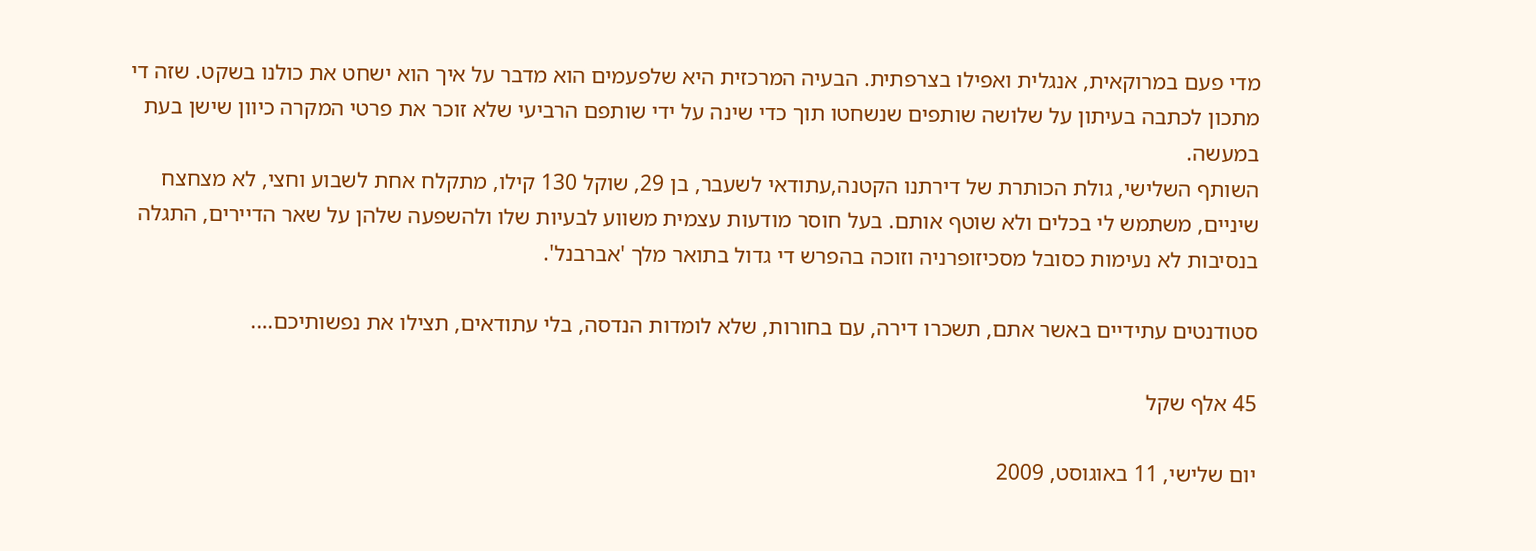מדי פעם במרוקאית, אנגלית ואפילו בצרפתית. הבעיה המרכזית היא שלפעמים הוא מדבר על איך הוא ישחט את כולנו בשקט. שזה די מתכון לכתבה בעיתון על שלושה שותפים שנשחטו תוך כדי שינה על ידי שותפם הרביעי שלא זוכר את פרטי המקרה כיוון שישן בעת במעשה.
השותף השלישי, גולת הכותרת של דירתנו הקטנה,עתודאי לשעבר, בן 29, שוקל 130 קילו, מתקלח אחת לשבוע וחצי, לא מצחצח שיניים, משתמש לי בכלים ולא שוטף אותם. בעל חוסר מודעות עצמית משווע לבעיות שלו ולהשפעה שלהן על שאר הדיירים, התגלה בנסיבות לא נעימות כסובל מסכיזופרניה וזוכה בהפרש די גדול בתואר מלך 'אברבנל'.

סטודנטים עתידיים באשר אתם, תשכרו דירה, עם בחורות, שלא לומדות הנדסה, בלי עתודאים, תצילו את נפשותיכם….

45 אלף שקל

יום שלישי, 11 באוגוסט, 2009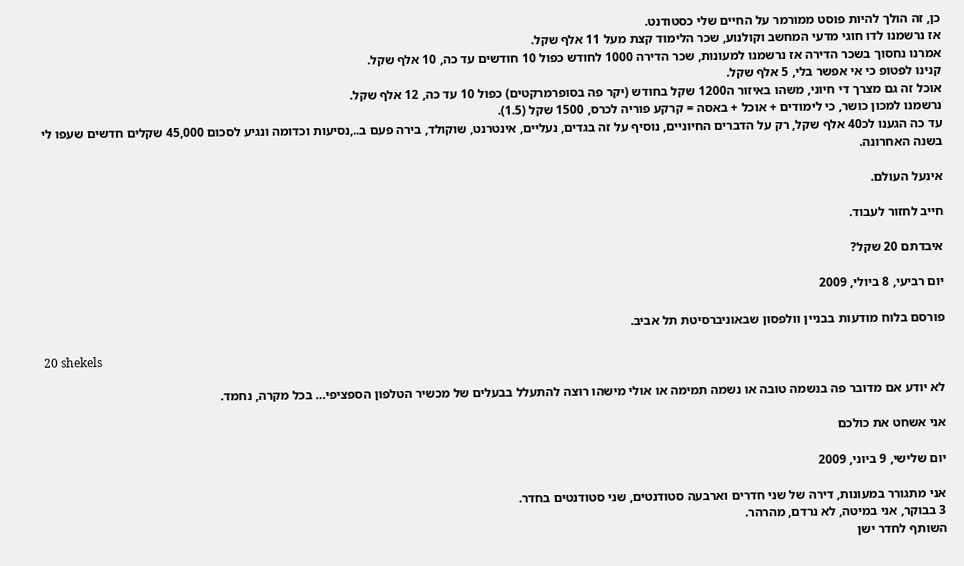כן, זה הולך להיות פוסט ממורמר על החיים שלי כסטודנט.
אז נרשמנו לדו חוגי מדעי המחשב וקולנוע, שכר הלימוד קצת מעל 11 אלף שקל.
אמרנו נחסוך בשכר הדירה אז נרשמנו למעונות, שכר הדירה 1000 לחודש כפול 10 חודשים עד כה, 10 אלף שקל.
קנינו לפטופ כי אי אפשר בלי, 5 אלף שקל.
אוכל זה גם מצרך די חיוני, משהו באיזור ה1200 שקל בחודש (יקר פה בסופרמרקטים) כפול 10 עד כה, 12 אלף שקל.
נרשמנו למכון כושר, כי לימודים + אוכל + באסה = קרקע פוריה לכרס, 1500 שקל (1.5).
עד כה הגענו לכ40 אלף שקל, רק על הדברים החיוניים, נוסיף על זה בגדים, נעליים, אינטרנט, שוקולד, בירה פעם ב..,נסיעות וכדומה ונגיע לסכום 45,000 שקלים חדשים שעפו לי בשנה האחרונה.

אינעל העולם.

חייב לחזור לעבוד.

איבדתם 20 שקל?

יום רביעי, 8 ביולי, 2009

פורסם בלוח מודעות בבניין וולפסון שבאוניברסיטת תל אביב.

20 shekels

לא יודע אם מדובר פה בנשמה טובה או נשמה תמימה או אולי מישהו רוצה להתעלל בבעלים של מכשיר הטלפון הספציפי… בכל מקרה, נחמד.

אני אשחט את כולכם

יום שלישי, 9 ביוני, 2009

אני מתגורר במעונות, דירה של שני חדרים וארבעה סטודנטים, שני סטודנטים בחדר.
3 בבוקר, אני במיטה, לא נרדם, מהרהר.
השותף לחדר ישן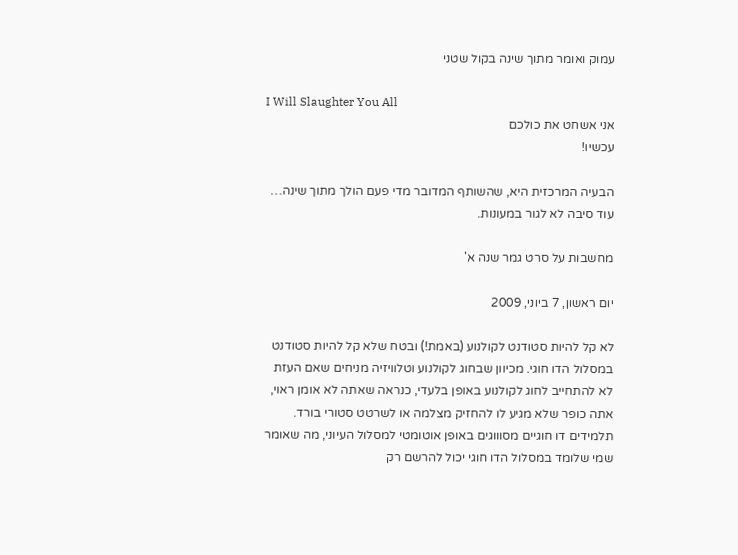עמוק ואומר מתוך שינה בקול שטני

I Will Slaughter You All
אני אשחט את כולכם
עכשיו!

הבעיה המרכזית היא, שהשותף המדובר מדי פעם הולך מתוך שינה…
עוד סיבה לא לגור במעונות.

מחשבות על סרט גמר שנה א'

יום ראשון, 7 ביוני, 2009

לא קל להיות סטודנט לקולנוע (באמת!) ובטח שלא קל להיות סטודנט במסלול הדו חוגי. מכיוון שבחוג לקולנוע וטלוויזיה מניחים שאם העזת לא להתחייב לחוג לקולנוע באופן בלעדי, כנראה שאתה לא אומן ראוי, אתה כופר שלא מגיע לו להחזיק מצלמה או לשרטט סטורי בורד. תלמידים דו חוגיים מסוווגים באופן אוטומטי למסלול העיוני, מה שאומר שמי שלומד במסלול הדו חוגי יכול להרשם רק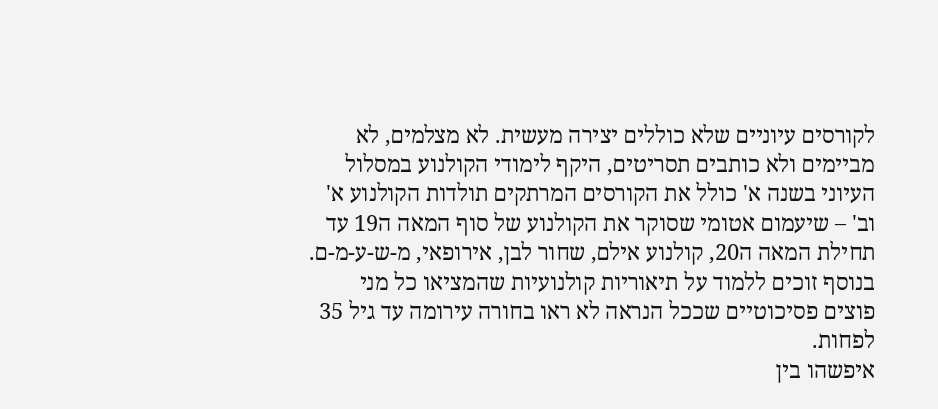לקורסים עיוניים שלא כוללים יצירה מעשית. לא מצלמים, לא מביימים ולא כותבים תסריטים, היקף לימודי הקולנוע במסלול העיוני בשנה א' כולל את הקורסים המרתקים תולדות הקולנוע א' וב' – שיעמום אטומי שסוקר את הקולנוע של סוף המאה ה19 עד תחילת המאה ה20, קולנוע אילם, שחור לבן, אירופאי, מ-ש-ע-מ-ם. בנוסף זוכים ללמוד על תיאוריות קולנועיות שהמציאו כל מני פוצים פסיכוטיים שככל הנראה לא ראו בחורה עירומה עד גיל 35 לפחות.
איפשהו בין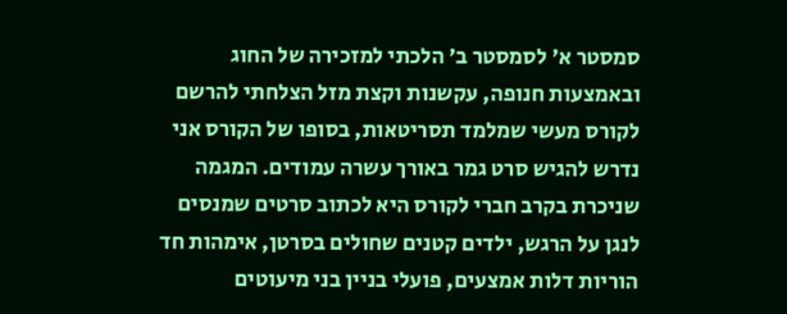סמסטר א' לסמסטר ב' הלכתי למזכירה של החוג ובאמצעות חנופה, עקשנות וקצת מזל הצלחתי להרשם לקורס מעשי שמלמד תסריטאות, בסופו של הקורס אני נדרש להגיש סרט גמר באורך עשרה עמודים. המגמה שניכרת בקרב חברי לקורס היא לכתוב סרטים שמנסים לנגן על הרגש, ילדים קטנים שחולים בסרטן, אימהות חד הוריות דלות אמצעים, פועלי בניין בני מיעוטים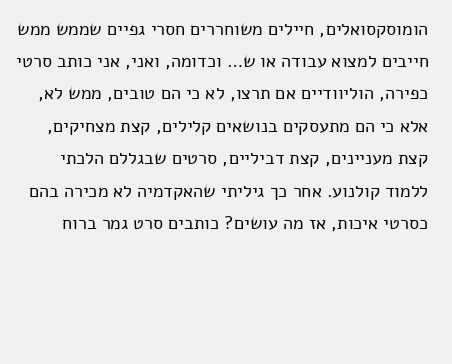הומוסקסואלים, חיילים משוחררים חסרי גפיים שממש ממש חייבים למצוא עבודה או ש… וכדומה, ואני, אני כותב סרטי כפירה, הוליוודיים אם תרצו, לא כי הם טובים, ממש לא, אלא כי הם מתעסקים בנושאים קלילים, קצת מצחיקים, קצת מעניינים, קצת דביליים, סרטים שבגללם הלכתי ללמוד קולנוע. אחר כך גיליתי שהאקדמיה לא מכירה בהם כסרטי איכות, אז מה עושים? כותבים סרט גמר ברוח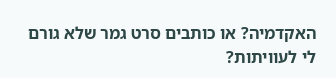האקדמיה? או כותבים סרט גמר שלא גורם לי לעוויתות?